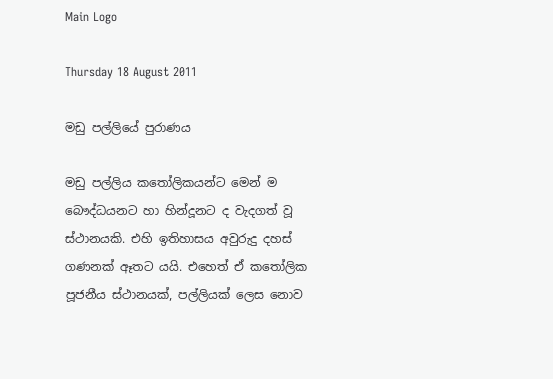Main Logo

Thursday 18 August 2011

මඩු පල්ලියේ පුරාණය

මඩු පල්ලිය කතෝලිකයන්ට මෙන් ම බෞද්ධයනට හා හින්දූනට ද වැදගත් වූ ස්ථානයකි. එහි ඉතිහාසය අවුරුදු දහස් ගණනක් ඈතට යයි. එහෙත් ඒ කතෝලික පූජනීය ස්ථානයක්, පල්ලියක් ලෙස නොව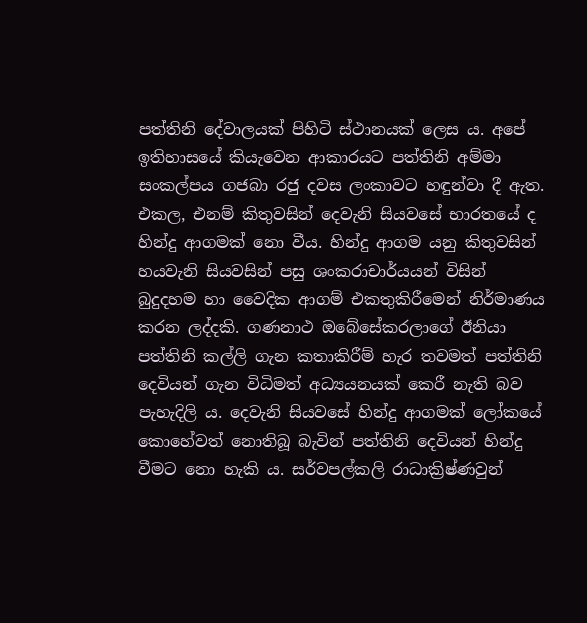පත්තිනි දේවාලයක් පිහිටි ස්ථානයක් ලෙස ය. අපේ ඉතිහාසයේ කියැවෙන ආකාරයට පත්තිනි අම්මා සංකල්පය ගජබා රජු දවස ලංකාවට හඳුන්වා දී ඇත. එකල, එනම් කිතුවසින් දෙවැනි සියවසේ භාරතයේ ද හින්දු ආගමක් නො වීය. හින්දු ආගම යනු කිතුවසින් හයවැනි සියවසින් පසු ශංකරාචාර්යයන් විසින් බුදුදහම හා වෛදික ආගම් එකතුකිරීමෙන් නිර්මාණය කරන ලද්දකි. ගණනාථ ඔබේසේකරලාගේ ඊනියා පත්තිනි කල්ලි ගැන කතාකිරීම් හැර තවමත් පත්තිනි දෙවියන් ගැන විධිමත් අධ්‍යයනයක් කෙරී නැති බව පැහැදිලි ය. දෙවැනි සියවසේ හින්දු ආගමක් ලෝකයේ කොහේවත් නොතිබූ බැවින් පත්තිනි දෙවියන් හින්දු වීමට නො හැකි ය. සර්වපල්කලි රාධාක්‍රිෂ්ණවුන්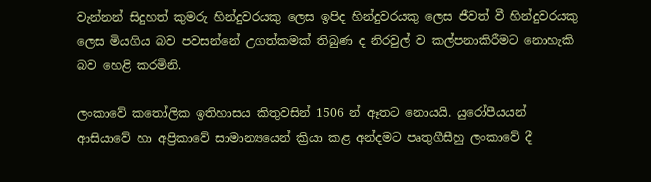වැන්නන් සිදුහත් කුමරු හින්දුවරයකු ලෙස ඉපිද හින්දුවරයකු ලෙස ජීවත් වී හින්දුවරයකු ලෙස මියගිය බව පවසන්නේ උගත්කමක් තිබුණ ද නිරවුල් ව කල්පනාකිරීමට නොහැකි බව හෙළි කරමිනි.

ලංකාවේ කතෝලික ඉතිහාසය කිතුවසින් 1506 න් ඈතට නොයයි. යුරෝපීයයන් ආසියාවේ හා අප්‍රිකාවේ සාමාන්‍යයෙන් ක්‍රියා කළ අන්දමට පෘතුගීසීහු ලංකාවේ දී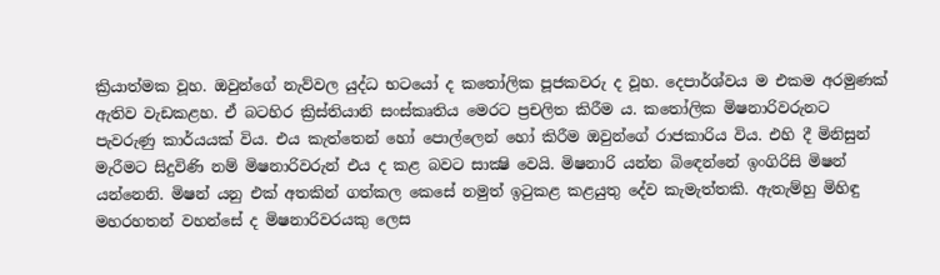ක්‍රියාත්මක වූහ. ඔවුන්ගේ නැව්වල යුද්ධ භටයෝ ද කතෝලික පූජකවරු ද වූහ. දෙපාර්ශ්වය ම එකම අරමුණක් ඇතිව වැඩකළහ. ඒ බටහිර ක්‍රිස්තියානි සංස්කෘතිය මෙරට ප්‍රචලිත කිරීම ය. කතෝලික මිෂනාරිවරුනට පැවරුණු කාර්යයක් විය. එය කැත්තෙන් හෝ පොල්ලෙන් හෝ කිරීම ඔවුන්ගේ රාජකාරිය විය. එහි දී මිනිසුන් මැරීමට සිදුවිණි නම් මිෂනාරිවරුන් එය ද කළ බවට සාක්‍ෂි වෙයි. මිෂනාරි යන්න බිඳෙන්නේ ඉංගිරිසි මිෂන් යන්නෙනි. මිෂන් යනු එක් අතකින් ගත්කල කෙසේ නමුත් ඉටුකළ කළයුතු දේව කැමැත්තකි. ඇතැම්හු මිහිඳු මහරහතන් වහන්සේ ද මිෂනාරිවරයකු ලෙස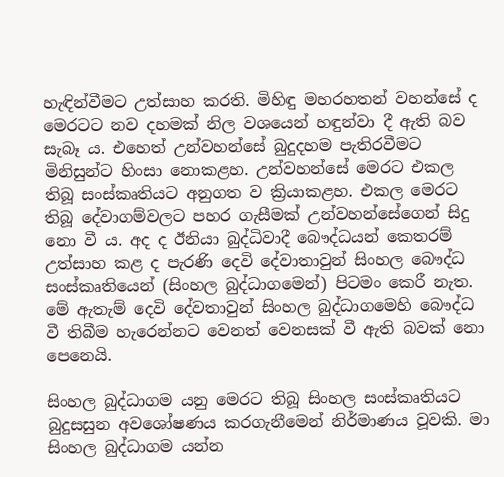හැඳින්වීමට උත්සාහ කරති. මිහිඳු මහරහතන් වහන්සේ ද මෙරටට නව දහමක් නිල වශයෙන් හඳුන්වා දී ඇති බව සැබෑ ය. එහෙත් උන්වහන්සේ බුදුදහම පැතිරවීමට මිනිසුන්ට හිංසා නොකළහ. උන්වහන්සේ මෙරට එකල තිබූ සංස්කෘතියට අනුගත ව ක්‍රියාකළහ. එකල මෙරට තිබූ දේවාගම්වලට පහර ගැසීමක් උන්වහන්සේගෙන් සිදු නො වී ය. අද ද ඊනියා බුද්ධිවාදී බෞද්ධයන් කෙතරම් උත්සාහ කළ ද පැරණි දෙවි දේවාතාවුන් සිංහල බෞද්ධ සංස්කෘතියෙන් (සිංහල බුද්ධාගමෙන්) පිටමං කෙරී නැත. මේ ඇතැම් දෙවි දේවතාවුන් සිංහල බුද්ධාගමෙහි බෞද්ධ වී තිබීම හැරෙන්නට වෙනත් වෙනසක් වී ඇති බවක් නො පෙනෙයි.

සිංහල බුද්ධාගම යනු මෙරට තිබූ සිංහල සංස්කෘතියට බුදුසසුන අවශෝෂණය කරගැනීමෙන් නිර්මාණය වූවකි. මා සිංහල බුද්ධාගම යන්න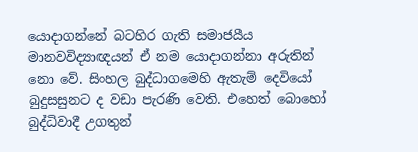යොදාගන්නේ බටහිර ගැති සමාජයීය මානවවිද්‍යාඥයන් ඒ නම යොදාගන්නා අරුතින් නො වේ. සිංහල බුද්ධාගමෙහි ඇතැම් දෙවියෝ බුදුසසුනට ද වඩා පැරණි වෙති. එහෙත් බොහෝ බුද්ධිවාදී උගතුන්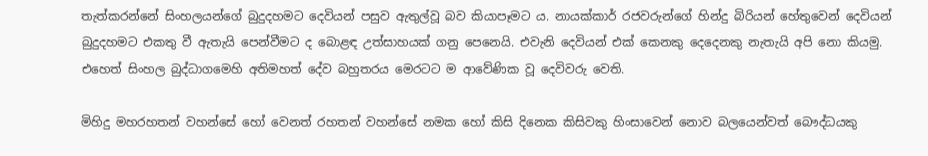තැත්කරන්නේ සිංහලයන්ගේ බුදුදහමට දෙවියන් පසුව ඇතුල්වූ බව කියාපෑමට ය. නායක්කාර් රජවරුන්ගේ හින්දු බිරියන් හේතුවෙන් දෙවියන් බුදුදහමට එකතු වී ඇතැයි පෙන්වීමට ද බොළඳ උත්සාහයක් ගනු පෙනෙයි. එවැනි දෙවියන් එක් කෙනකු දෙදෙනකු නැතැයි අපි නො කියමු. එහෙත් සිංහල බුද්ධාගමෙහි අතිමහත් දේව බහුතරය මෙරටට ම ආවේණික වූ දෙවිවරු වෙති.

මිහිදු මහරහතන් වහන්සේ හෝ වෙනත් රහතන් වහන්සේ නමක හෝ කිසි දිනෙක කිසිවකු හිංසාවෙන් නොව බලයෙන්වත් බෞද්ධයකු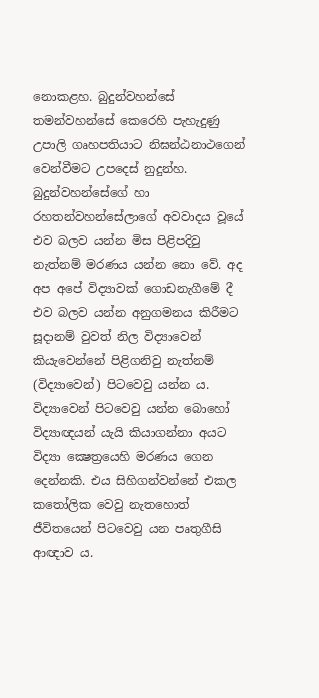නොකළහ. බුදුන්වහන්සේ තමන්වහන්සේ කෙරෙහි පැහැදුණු උපාලි ගෘහපතියාට නිඝන්ඨනාථගෙන් වෙන්වීමට උපදෙස් නුදුන්හ. බුදුන්වහන්සේගේ හා රහතන්වහන්සේලාගේ අවවාදය වූයේ එව බලව යන්න මිස පිළිපදිවු නැත්නම් මරණය යන්න නො වේ. අද අප අපේ විද්‍යාවක් ගොඩනැගීමේ දී එව බලව යන්න අනුගමනය කිරීමට සූදානම් වුවත් නිල විද්‍යාවෙන් කියැවෙන්නේ පිළිගනිවු නැත්නම් (විද්‍යාවෙන්) පිටවෙවු යන්න ය. විද්‍යාවෙන් පිටවෙවු යන්න බොහෝ විද්‍යාඥයන් යැයි කියාගන්නා අයට විද්‍යා ක්‍ෂෙත්‍රයෙහි මරණය ගෙන දෙන්නකි. එය සිහිගන්වන්නේ එකල කතෝලික වෙවු නැතහොත් ජීවිතයෙන් පිටවෙවු යන පෘතුගීසි ආඥාව ය.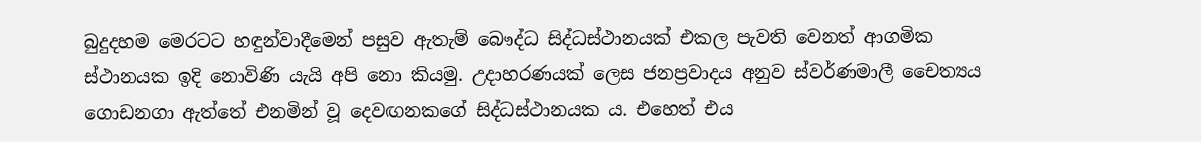බුදුදහම මෙරටට හඳුන්වාදීමෙන් පසුව ඇතැම් බෞද්ධ සිද්ධස්ථානයක් එකල පැවති වෙනත් ආගමික ස්ථානයක ඉදි නොවිණි යැයි අපි නො කියමු. උදාහරණයක් ලෙස ජනප්‍රවාදය අනුව ස්වර්ණමාලී චෛත්‍යය ගොඩනගා ඇත්තේ එනමින් වූ දෙවඟනකගේ සිද්ධස්ථානයක ය. එහෙත් එය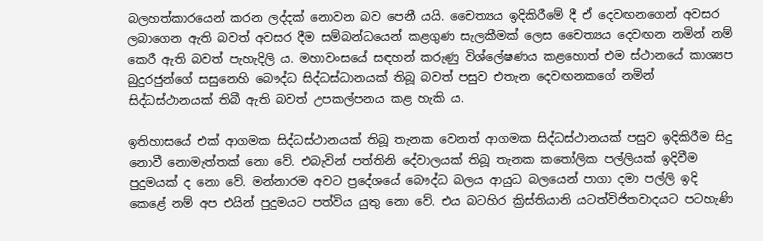බලහත්කාරයෙන් කරන ලද්දක් නොවන බව පෙනී යයි. චෛත්‍යය ඉදිකිරීමේ දී ඒ දෙවඟනගෙන් අවසර ලබාගෙන ඇති බවත් අවසර දීම සම්බන්ධයෙන් කළගුණ සැලකීමක් ලෙස චෛත්‍යය දෙවඟන නමින් නම් කෙරී ඇති බවත් පැහැදිලි ය. මහාවංසයේ සඳහන් කරුණු විශ්ලේෂණය කළහොත් එම ස්ථානයේ කාශ්‍යප බුදුරජුන්ගේ සසුනෙහි බෞද්ධ සිද්ධස්ධානයක් තිබූ බවත් පසුව එතැන දෙවඟනකගේ නමින් සිද්ධස්ථානයක් තිබී ඇති බවත් උපකල්පනය කළ හැකි ය.

ඉතිහාසයේ එක් ආගමක සිද්ධස්ථානයක් තිබූ තැනක වෙනත් ආගමක සිද්ධස්ථානයක් පසුව ඉදිකිරීම සිදු නොවී නොමැත්තක් නො වේ. එබැවින් පත්තිනි දේවාලයක් තිබූ තැනක කතෝලික පල්ලියක් ඉදිවීම පුදුමයක් ද නො වේ. මන්නාරම අවට ප්‍රදේශයේ බෞද්ධ බලය ආයුධ බලයෙන් පාගා දමා පල්ලි ඉදි කෙළේ නම් අප එයින් පුදුමයට පත්විය යුතු නො වේ. එය බටහිර ක්‍රිස්තියානි යටත්විජිතවාදයට පටහැණි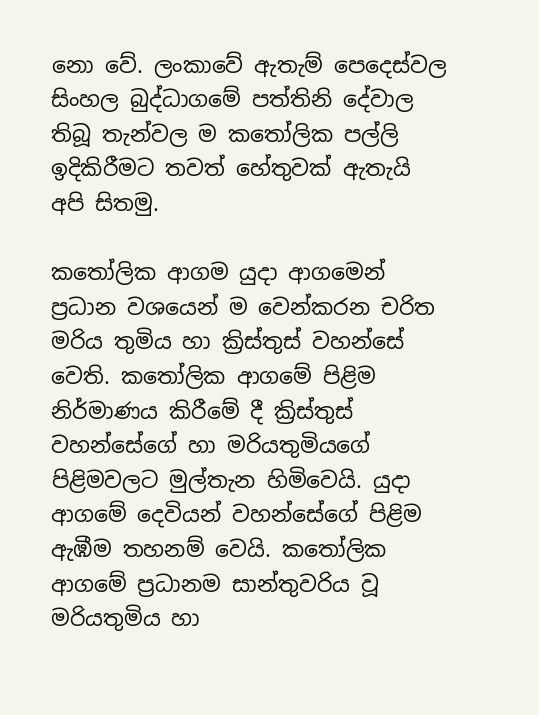නො වේ. ලංකාවේ ඇතැම් පෙදෙස්වල සිංහල බුද්ධාගමේ පත්තිනි දේවාල තිබූ තැන්වල ම කතෝලික පල්ලි ඉදිකිරීමට තවත් හේතුවක් ඇතැයි අපි සිතමු.

කතෝලික ආගම යුදා ආගමෙන් ප්‍රධාන වශයෙන් ම වෙන්කරන චරිත මරිය තුමිය හා ක්‍රිස්තුස් වහන්සේ වෙති. කතෝලික ආගමේ පිළිම නිර්මාණය කිරීමේ දී ක්‍රිස්තුස් වහන්සේගේ හා මරියතුමියගේ පිළිමවලට මුල්තැන හිමිවෙයි. යුදා ආගමේ දෙවියන් වහන්සේගේ පිළිම ඇඹීම තහනම් වෙයි. කතෝලික ආගමේ ප්‍රධානම සාන්තුවරිය වූ මරියතුමිය හා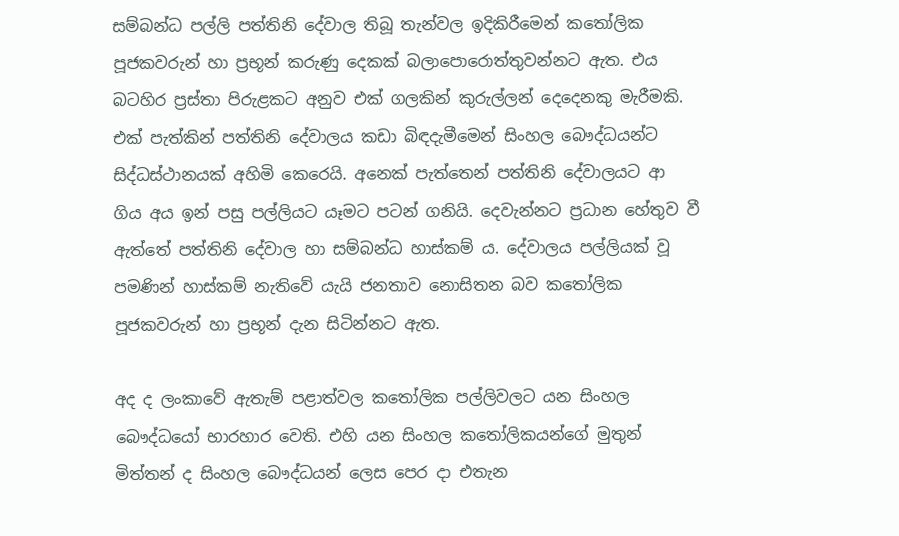සම්බන්ධ පල්ලි පත්තිනි දේවාල තිබූ තැන්වල ඉදිකිරීමෙන් කතෝලික පූජකවරුන් හා ප්‍රභූන් කරුණු දෙකක් බලාපොරොත්තුවන්නට ඇත. එය බටහිර ප්‍රස්තා පිරුළකට අනුව එක් ගලකින් කුරුල්ලන් දෙදෙනකු මැරීමකි. එක් පැත්කින් පත්තිනි දේවාලය කඩා බිඳදැමීමෙන් සිංහල බෞද්ධයන්ට සිද්ධස්ථානයක් අහිමි කෙරෙයි. අනෙක් පැත්තෙන් පත්තිනි දේවාලයට ආ ගිය අය ඉන් පසු පල්ලියට යෑමට පටන් ගනියි. දෙවැන්නට ප්‍රධාන හේතුව වී ඇත්තේ පත්තිනි දේවාල හා සම්බන්ධ හාස්කම් ය. දේවාලය පල්ලියක් වූ පමණින් හාස්කම් නැතිවේ යැයි ජනතාව නොසිතන බව කතෝලික පූජකවරුන් හා ප්‍රභූන් දැන සිටින්නට ඇත.

අද ද ලංකාවේ ඇතැම් පළාත්වල කතෝලික පල්ලිවලට යන සිංහල බෞද්ධයෝ භාරහාර වෙති. එහි යන සිංහල කතෝලිකයන්ගේ මුතුන් මිත්තන් ද සිංහල බෞද්ධයන් ලෙස පෙර දා එතැන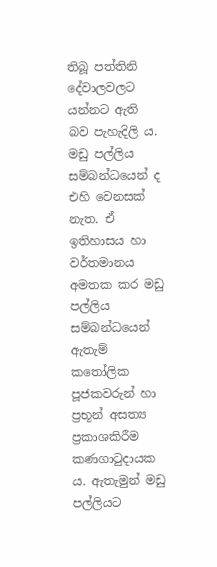තිබූ පත්තිනි දේවාලවලට යන්නට ඇති බව පැහැදිලි ය. මඩු පල්ලිය සම්බන්ධයෙන් ද එහි වෙනසක් නැත. ඒ ඉතිහාසය හා වර්තමානය අමතක කර මඩු පල්ලිය සම්බන්ධයෙන් ඇතැම් කතෝලික පූජකවරුන් හා ප්‍රභූන් අසත්‍ය ප්‍රකාශකිරීම කණගාටුදායක ය. ඇතැමුන් මඩු පල්ලියට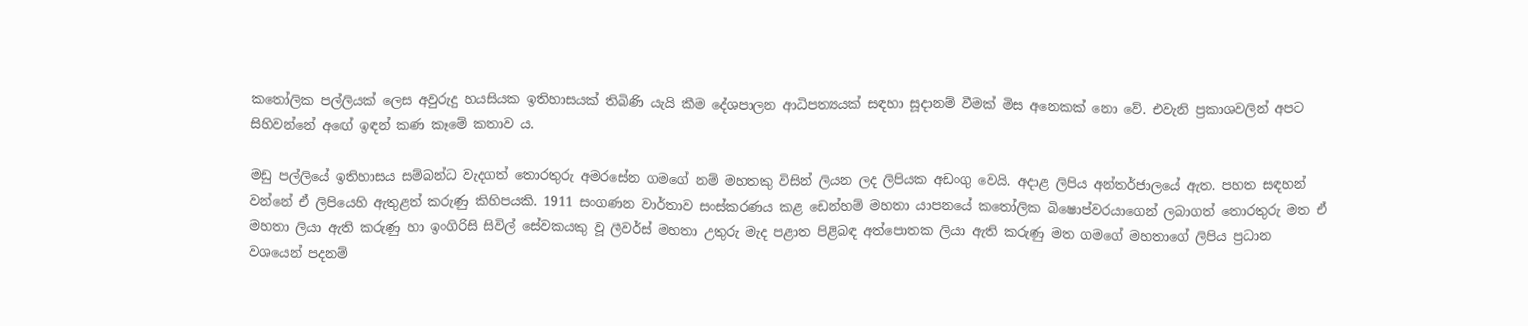කතෝලික පල්ලියක් ලෙස අවුරුදු හයසියක ඉතිහාසයක් තිබිණි යැයි කීම දේශපාලන ආධිපත්‍යයක් සඳහා සූදානම් වීමක් මිස අනෙකක් නො වේ. එවැනි ප්‍රකාශවලින් අපට සිහිවන්නේ අඟේ ඉඳන් කණ කෑමේ කතාව ය.

මඩු පල්ලියේ ඉතිහාසය සම්බන්ධ වැදගත් තොරතුරු අමරසේන ගමගේ නම් මහතකු විසින් ලියන ලද ලිපියක අඩංගු වෙයි. අදාළ ලිපිය අන්තර්ජාලයේ ඇත. පහත සඳහන් වන්නේ ඒ ලිපියෙහි ඇතුළත් කරුණු කිහිපයකි. 1911 සංගණන වාර්තාව සංස්කරණය කළ ඩෙන්හම් මහතා යාපනයේ කතෝලික බිෂොප්වරයාගෙන් ලබාගත් තොරතුරු මත ඒ මහතා ලියා ඇති කරුණු හා ඉංගිරිසි සිවිල් සේවකයකු වූ ලීවර්ස් මහතා උතුරු මැද පළාත පිළිබඳ අත්පොතක ලියා ඇති කරුණු මත ගමගේ මහතාගේ ලිපිය ප්‍රධාන වශයෙන් පදනම්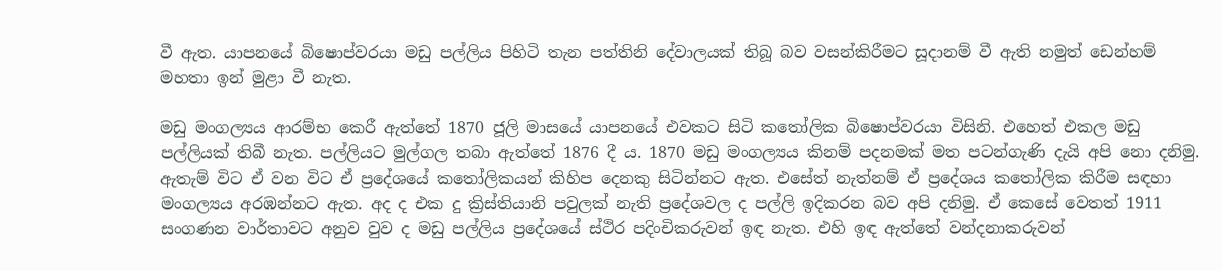වී ඇත. යාපනයේ බිෂොප්වරයා මඩු පල්ලිය පිහිටි තැන පත්තිනි දේවාලයක් තිබූ බව වසන්කිරීමට සූදානම් වී ඇති නමුත් ඩෙන්හම් මහතා ඉන් මුළා වී නැත.

මඩු මංගල්‍යය ආරම්භ කෙරී ඇත්තේ 1870 ජූලි මාසයේ යාපනයේ එවකට සිටි කතෝලික බිෂොප්වරයා විසිනි. එහෙත් එකල මඩු පල්ලියක් තිබී නැත. පල්ලියට මුල්ගල තබා ඇත්තේ 1876 දී ය. 1870 මඩු මංගල්‍යය කිනම් පදනමක් මත පටන්ගැණි දැයි අපි නො දනිමු. ඇතැම් විට ඒ වන විට ඒ ප්‍රදේශයේ කතෝලිකයන් කිහිප දෙනකු සිටින්නට ඇත. එසේත් නැත්නම් ඒ ප්‍රදේශය කතෝලික කිරීම සඳහා මංගල්‍යය අරඹන්නට ඇත. අද ද එක දු ක්‍රිස්තියානි පවුලක් නැති ප්‍රදේශවල ද පල්ලි ඉදිකරන බව අපි දනිමු. ඒ කෙසේ වෙතත් 1911 සංගණන වාර්තාවට අනුව වුව ද මඩු පල්ලිය ප්‍රදේශයේ ස්ථිර පදිංචිකරුවන් ඉඳ නැත. එහි ඉඳ ඇත්තේ වන්දනාකරුවන්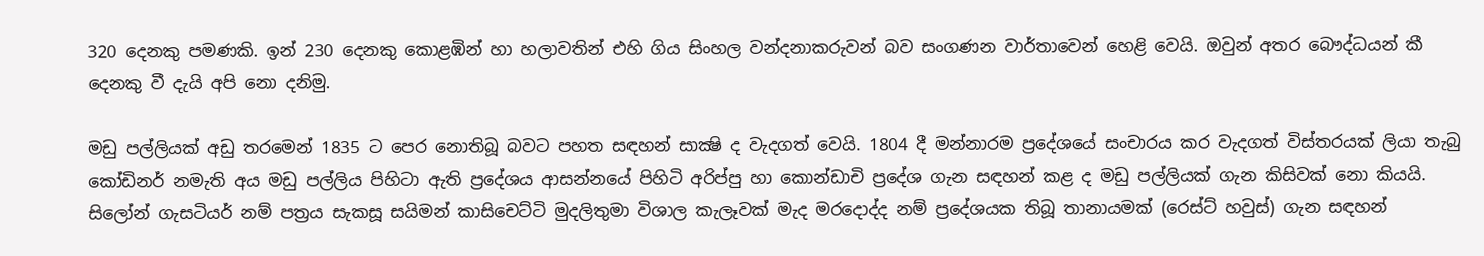320 දෙනකු පමණකි. ඉන් 230 දෙනකු කොළඹින් හා හලාවතින් එහි ගිය සිංහල වන්දනාකරුවන් බව සංගණන වාර්තාවෙන් හෙළි වෙයි. ඔවුන් අතර බෞද්ධයන් කී දෙනකු වී දැයි අපි නො දනිමු.

මඩු පල්ලියක් අඩු තරමෙන් 1835 ට පෙර නොතිබූ බවට පහත සඳහන් සාක්‍ෂි ද වැදගත් වෙයි. 1804 දී මන්නාරම ප්‍රදේශයේ සංචාරය කර වැදගත් විස්තරයක් ලියා තැබු කෝඩිනර් නමැති අය මඩු පල්ලිය පිහිටා ඇති ප්‍රදේශය ආසන්නයේ පිහිටි අරිප්පු හා කොන්ඩාචි ප්‍රදේශ ගැන සඳහන් කළ ද මඩු පල්ලියක් ගැන කිසිවක් නො කියයි. සිලෝන් ගැසටියර් නම් පත්‍රය සැකසූ සයිමන් කාසිචෙට්ටි මුදලිතුමා විශාල කැලෑවක් මැද මරදොද්ද නම් ප්‍රදේශයක තිබූ තානායමක් (රෙස්ට් හවුස්) ගැන සඳහන්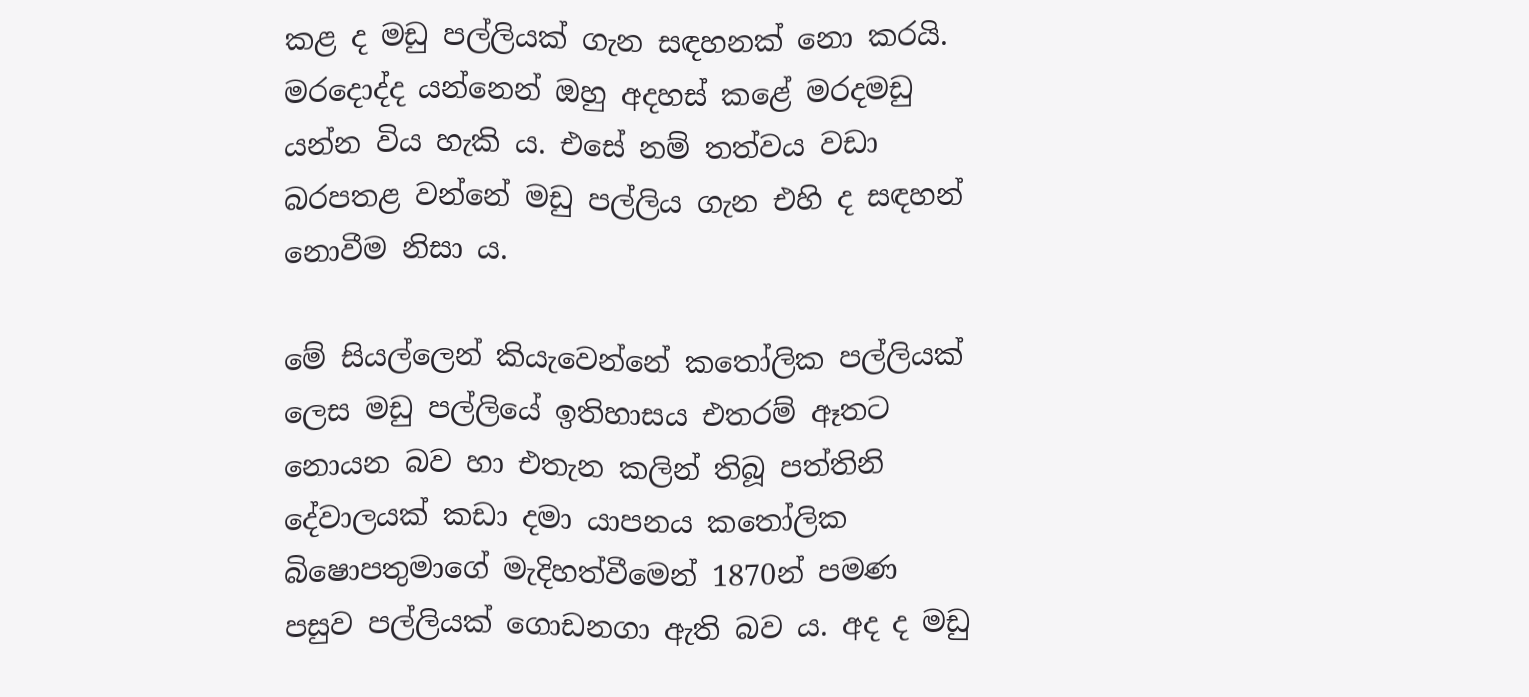කළ ද මඩු පල්ලියක් ගැන සඳහනක් නො කරයි. මරදොද්ද යන්නෙන් ඔහු අදහස් කළේ මරදමඩු යන්න විය හැකි ය. එසේ නම් තත්වය වඩා බරපතළ වන්නේ මඩු පල්ලිය ගැන එහි ද සඳහන් නොවීම නිසා ය.

මේ සියල්ලෙන් කියැවෙන්නේ කතෝලික පල්ලියක් ලෙස මඩු පල්ලියේ ඉතිහාසය එතරම් ඈතට නොයන බව හා එතැන කලින් තිබූ පත්තිනි දේවාලයක් කඩා දමා යාපනය කතෝලික බිෂොපතුමාගේ මැදිහත්වීමෙන් 1870න් පමණ පසුව පල්ලියක් ගොඩනගා ඇති බව ය. අද ද මඩු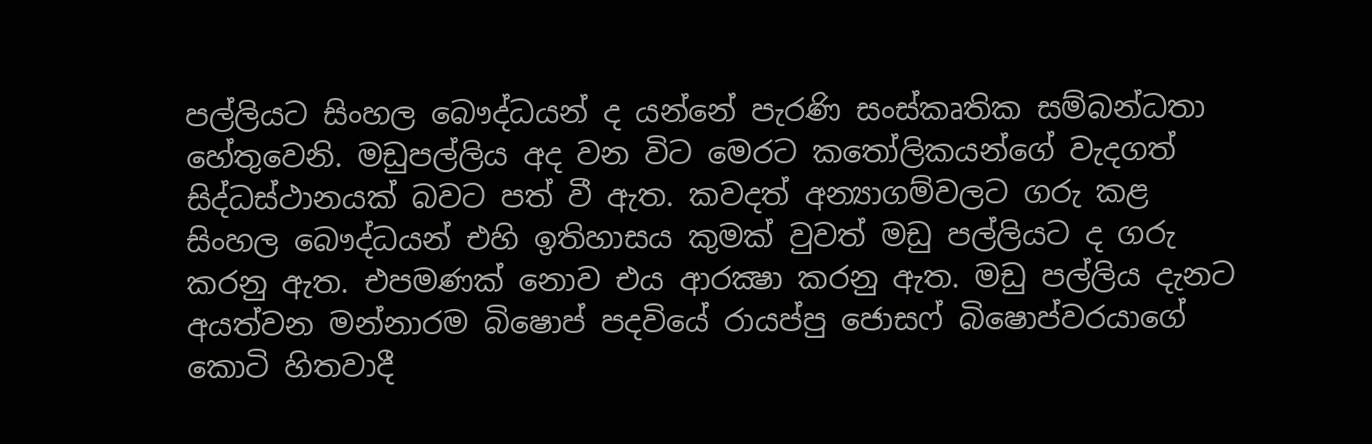පල්ලියට සිංහල බෞද්ධයන් ද යන්නේ පැරණි සංස්කෘතික සම්බන්ධතා හේතුවෙනි. මඩුපල්ලිය අද වන විට මෙරට කතෝලිකයන්ගේ වැදගත් සිද්ධස්ථානයක් බවට පත් වී ඇත. කවදත් අන්‍යාගම්වලට ගරු කළ සිංහල බෞද්ධයන් එහි ඉතිහාසය කුමක් වුවත් මඩු පල්ලියට ද ගරු කරනු ඇත. එපමණක් නොව එය ආරක්‍ෂා කරනු ඇත. මඩු පල්ලිය දැනට අයත්වන මන්නාරම බිෂොප් පදවියේ රායප්පු ජොසෆ් බිෂොප්වරයාගේ කොටි හිතවාදී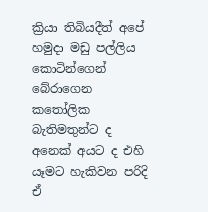ක්‍රියා තිබියදීත් අපේ හමුදා මඩු පල්ලිය කොටින්ගෙන් බේරාගෙන කතෝලික බැතිමතුන්ට ද අනෙක් අයට ද එහි යෑමට හැකිවන පරිදි ඒ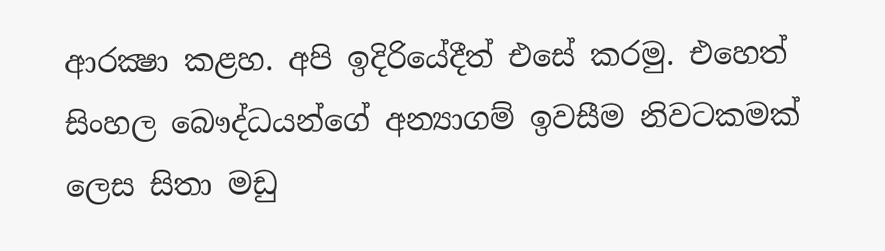ආරක්‍ෂා කළහ. අපි ඉදිරියේදීත් එසේ කරමු. එහෙත් සිංහල බෞද්ධයන්ගේ අන්‍යාගම් ඉවසීම නිවටකමක් ලෙස සිතා මඩු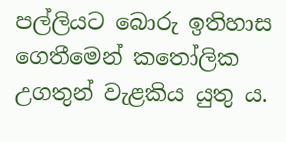පල්ලියට බොරු ඉතිහාස ගෙතීමෙන් කතෝලික උගතුන් වැළකිය යුතු ය.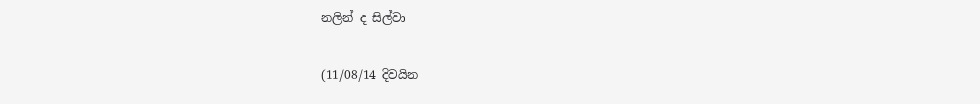නලින් ද සිල්වා

(11/08/14 දිවයින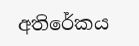අතිරේකය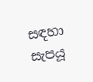සඳහා සැපයූ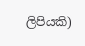ලිපියකි)